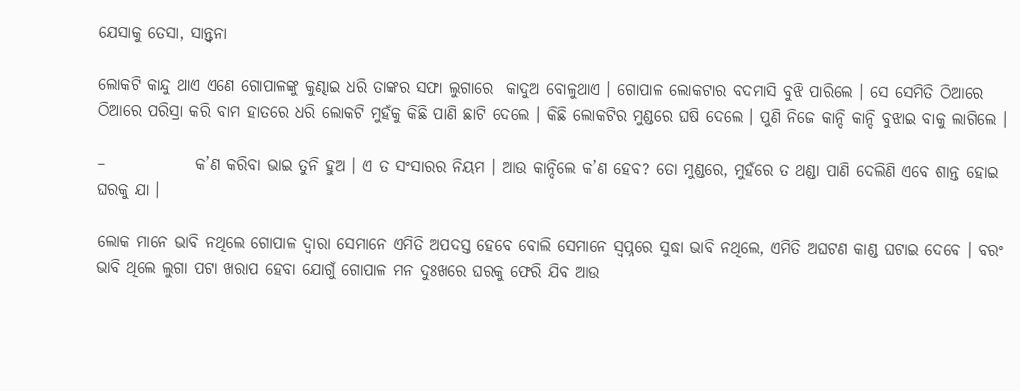ଯେସାକୁ ତେସା, ସାନ୍ତ୍ୱନା

ଲୋକଟି କାନ୍ଦୁ ଥାଏ ଏଣେ ଗୋପାଳଙ୍କୁ କୁଣ୍ଢାଇ ଧରି ତାଙ୍କର ସଫା ଲୁଗାରେ  କାଦୁଅ ବୋଳୁଥାଏ । ଗୋପାଳ ଲୋକଟାର ବଦମାସି ବୁଝି ପାରିଲେ । ସେ ସେମିତି ଠିଆରେ ଠିଆରେ ପରିସ୍ରା କରି ବାମ ହାତରେ ଧରି ଲୋକଟି ମୁହଁକୁ କିଛି ପାଣି ଛାଟି ଦେଲେ । କିଛି ଲୋକଟିର ମୁଣ୍ଡରେ ଘଷି ଦେଲେ । ପୁଣି ନିଜେ କାନ୍ଦି କାନ୍ଦି ବୁଝାଇ ବାକୁ ଲାଗିଲେ ।

–              କ’ଣ କରିବା ଭାଇ ତୁନି ହୁଅ । ଏ ତ ସଂସାରର ନିୟମ । ଆଉ କାନ୍ଦିଲେ କ’ଣ ହେବ? ତୋ ମୁଣ୍ଡରେ, ମୁହଁରେ ତ ଥଣ୍ଡା ପାଣି ଦେଲିଣି ଏବେ ଶାନ୍ତ ହୋଇ ଘରକୁ ଯା ।

ଲୋକ ମାନେ ଭାବି ନଥିଲେ ଗୋପାଳ ଦ୍ୱାରା ସେମାନେ ଏମିତି ଅପଦସ୍ତ ହେବେ ବୋଲି ସେମାନେ ସ୍ୱପ୍ନରେ ସୁଦ୍ଧା ଭାବି ନଥିଲେ, ଏମିତି ଅଘଟଣ କାଣ୍ଡ ଘଟାଇ ଦେବେ । ବରଂ ଭାବି ଥିଲେ ଲୁଗା ପଟା ଖରାପ ହେବା ଯୋଗୁଁ ଗୋପାଳ ମନ ଦୁଃଖରେ ଘରକୁ ଫେରି ଯିବ ଆଉ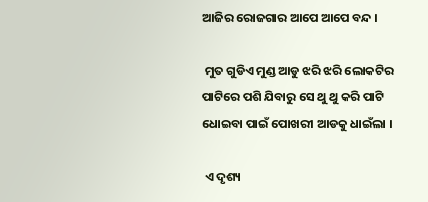ଆଜିର ରୋଜଗାର ଆପେ ଆପେ ବନ୍ଦ ।

 ମୁତ ଗୁଡିଏ ମୁଣ୍ଡ ଆଡୁ ଝରି ଝରି ଲୋକଟିର ପାଟିରେ ପଶି ଯିବାରୁ ସେ ଥୁ ଥୁ କରି ପାଟି ଧୋଇବା ପାଇଁ ପୋଖରୀ ଆଡକୁ ଧାଇଁଲା ।

 ଏ ଦୃଶ୍ୟ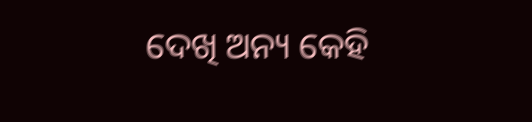ଦେଖି ଅନ୍ୟ କେହି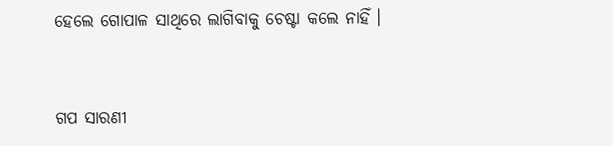ହେଲେ ଗୋପାଳ ସାଥିରେ ଲାଗିବାକୁ ଚେଷ୍ଟା କଲେ ନାହିଁ ।


ଗପ ସାରଣୀ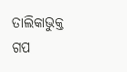ତାଲିକାଭୁକ୍ତ ଗପ